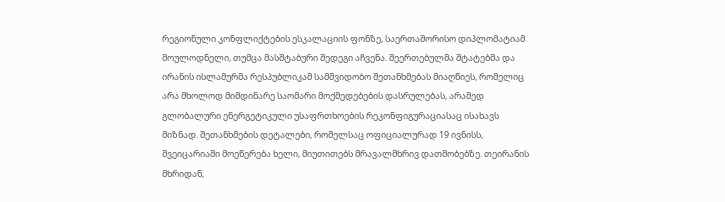რეგიონული კონფლიქტების ესკალაციის ფონზე, საერთაშორისო დიპლომატიამ მოულოდნელი, თუმცა მასშტაბური შედეგი აჩვენა. შეერთებულმა შტატებმა და ირანის ისლამურმა რესპუბლიკამ სამშვიდობო შეთანხმებას მიაღწიეს, რომელიც არა მხოლოდ მიმდინარე საომარი მოქმედებების დასრულებას, არამედ გლობალური ენერგეტიკული უსაფრთხოების რეკონფიგურაციასაც ისახავს მიზნად. შეთანხმების დეტალები, რომელსაც ოფიციალურად 19 ივნისს, შვეიცარიაში მოეწერება ხელი, მიუთითებს მრავალმხრივ დათმობებზე. თეირანის მხრიდან,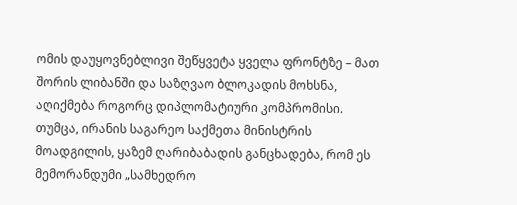ომის დაუყოვნებლივი შეწყვეტა ყველა ფრონტზე – მათ შორის ლიბანში და საზღვაო ბლოკადის მოხსნა, აღიქმება როგორც დიპლომატიური კომპრომისი. თუმცა, ირანის საგარეო საქმეთა მინისტრის მოადგილის, ყაზემ ღარიბაბადის განცხადება, რომ ეს მემორანდუმი „სამხედრო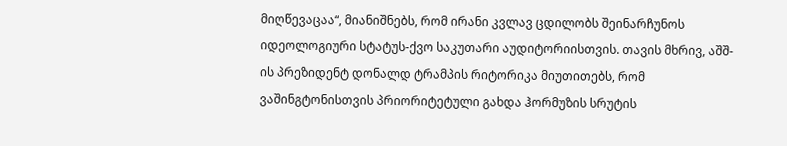მიღწევაცაა“, მიანიშნებს, რომ ირანი კვლავ ცდილობს შეინარჩუნოს იდეოლოგიური სტატუს-ქვო საკუთარი აუდიტორიისთვის. თავის მხრივ, აშშ-ის პრეზიდენტ დონალდ ტრამპის რიტორიკა მიუთითებს, რომ ვაშინგტონისთვის პრიორიტეტული გახდა ჰორმუზის სრუტის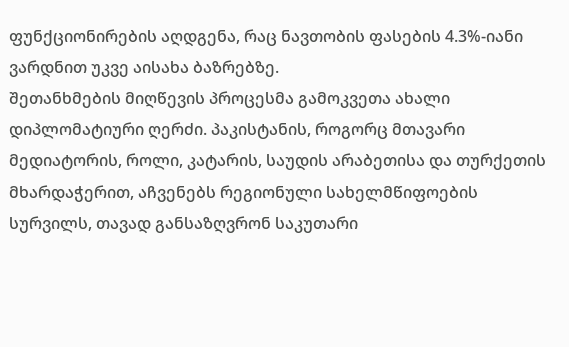ფუნქციონირების აღდგენა, რაც ნავთობის ფასების 4.3%-იანი ვარდნით უკვე აისახა ბაზრებზე.
შეთანხმების მიღწევის პროცესმა გამოკვეთა ახალი დიპლომატიური ღერძი. პაკისტანის, როგორც მთავარი მედიატორის, როლი, კატარის, საუდის არაბეთისა და თურქეთის მხარდაჭერით, აჩვენებს რეგიონული სახელმწიფოების სურვილს, თავად განსაზღვრონ საკუთარი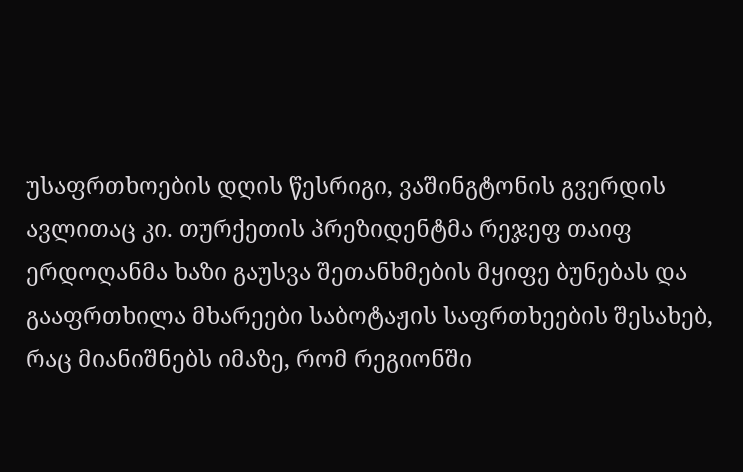უსაფრთხოების დღის წესრიგი, ვაშინგტონის გვერდის ავლითაც კი. თურქეთის პრეზიდენტმა რეჯეფ თაიფ ერდოღანმა ხაზი გაუსვა შეთანხმების მყიფე ბუნებას და გააფრთხილა მხარეები საბოტაჟის საფრთხეების შესახებ, რაც მიანიშნებს იმაზე, რომ რეგიონში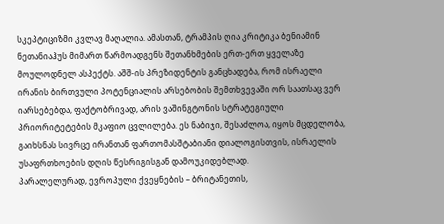სკეპტიციზმი კვლავ მაღალია. ამასთან, ტრამპის ღია კრიტიკა ბენიამინ ნეთანიაჰუს მიმართ წარმოადგენს შეთანხმების ერთ-ერთ ყველაზე მოულოდნელ ასპექტს. აშშ-ის პრეზიდენტის განცხადება, რომ ისრაელი ირანის ბირთვული პოტენციალის არსებობის შემთხვევაში ორ საათსაც ვერ იარსებებდა, ფაქტობრივად, არის ვაშინგტონის სტრატეგიული პრიორიტეტების მკაფიო ცვლილება. ეს ნაბიჯი, შესაძლოა, იყოს მცდელობა, გაიხსნას სივრცე ირანთან ფართომასშტაბიანი დიალოგისთვის, ისრაელის უსაფრთხოების დღის წესრიგისგან დამოუკიდებლად.
პარალელურად, ევროპული ქვეყნების – ბრიტანეთის,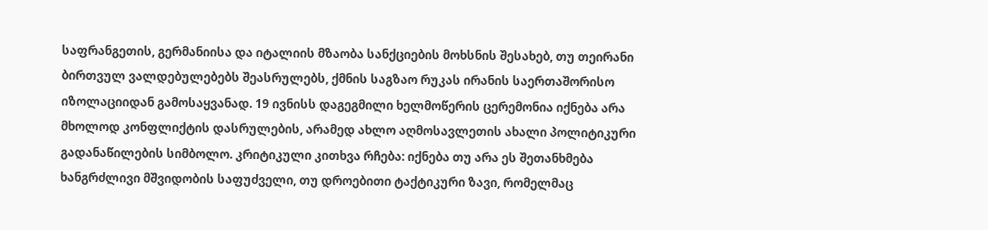საფრანგეთის, გერმანიისა და იტალიის მზაობა სანქციების მოხსნის შესახებ, თუ თეირანი ბირთვულ ვალდებულებებს შეასრულებს, ქმნის საგზაო რუკას ირანის საერთაშორისო იზოლაციიდან გამოსაყვანად. 19 ივნისს დაგეგმილი ხელმოწერის ცერემონია იქნება არა მხოლოდ კონფლიქტის დასრულების, არამედ ახლო აღმოსავლეთის ახალი პოლიტიკური გადანაწილების სიმბოლო. კრიტიკული კითხვა რჩება: იქნება თუ არა ეს შეთანხმება ხანგრძლივი მშვიდობის საფუძველი, თუ დროებითი ტაქტიკური ზავი, რომელმაც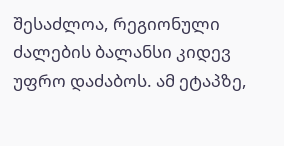შესაძლოა, რეგიონული ძალების ბალანსი კიდევ უფრო დაძაბოს. ამ ეტაპზე,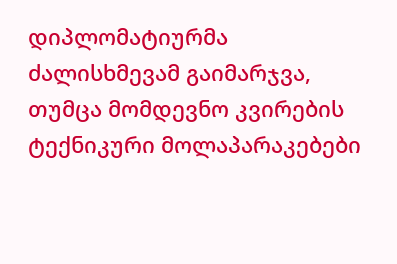დიპლომატიურმა ძალისხმევამ გაიმარჯვა, თუმცა მომდევნო კვირების ტექნიკური მოლაპარაკებები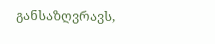განსაზღვრავს,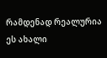რამდენად რეალურია ეს ახალი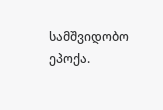სამშვიდობო ეპოქა.